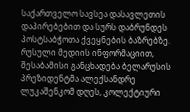საქართველო სავსეა დასავლეთის დაპირებებით და სურს დაბრუნდეს პოსტსაბჭოთა ქვეყნების ბაზრებზე. რუსული მედიის ინფორმაციით, შესაბამისი განცხადება ბელარუსის პრეზიდენტმა ალექსანდრე ლუკაშენკომ დღეს, კოლექტიური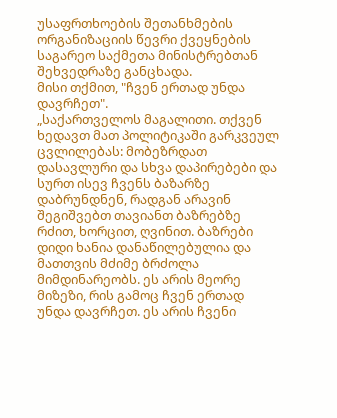უსაფრთხოების შეთანხმების ორგანიზაციის წევრი ქვეყნების საგარეო საქმეთა მინისტრებთან შეხვედრაზე განცხადა.
მისი თქმით, "ჩვენ ერთად უნდა დავრჩეთ".
„საქართველოს მაგალითი. თქვენ ხედავთ მათ პოლიტიკაში გარკვეულ ცვლილებას: მობეზრდათ დასავლური და სხვა დაპირებები და სურთ ისევ ჩვენს ბაზარზე დაბრუნდნენ, რადგან არავინ შეგიშვებთ თავიანთ ბაზრებზე რძით, ხორცით, ღვინით. ბაზრები დიდი ხანია დანაწილებულია და მათთვის მძიმე ბრძოლა მიმდინარეობს. ეს არის მეორე მიზეზი, რის გამოც ჩვენ ერთად უნდა დავრჩეთ. ეს არის ჩვენი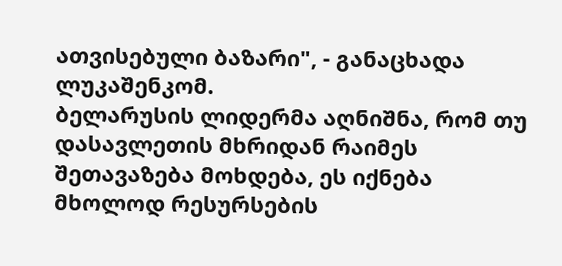ათვისებული ბაზარი", - განაცხადა ლუკაშენკომ.
ბელარუსის ლიდერმა აღნიშნა, რომ თუ დასავლეთის მხრიდან რაიმეს შეთავაზება მოხდება, ეს იქნება მხოლოდ რესურსების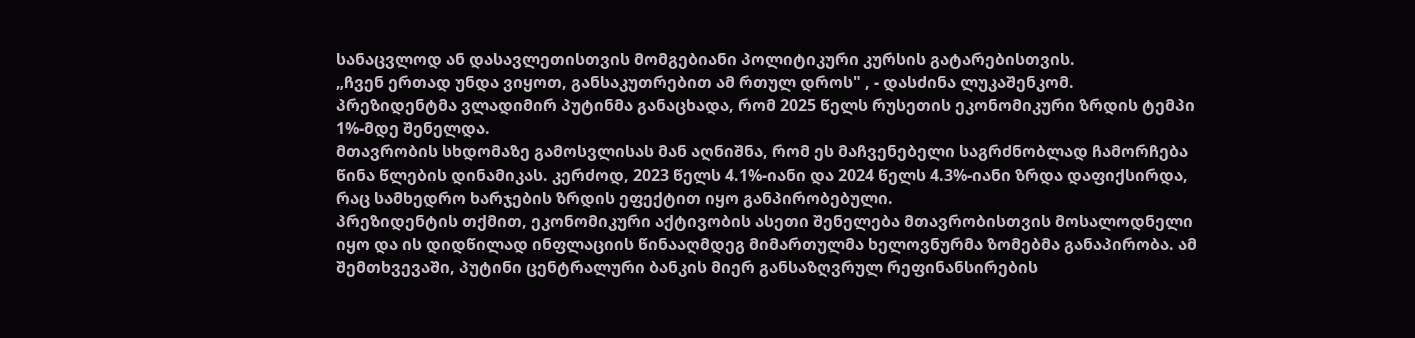სანაცვლოდ ან დასავლეთისთვის მომგებიანი პოლიტიკური კურსის გატარებისთვის.
„ჩვენ ერთად უნდა ვიყოთ, განსაკუთრებით ამ რთულ დროს" , - დასძინა ლუკაშენკომ.
პრეზიდენტმა ვლადიმირ პუტინმა განაცხადა, რომ 2025 წელს რუსეთის ეკონომიკური ზრდის ტემპი 1%-მდე შენელდა.
მთავრობის სხდომაზე გამოსვლისას მან აღნიშნა, რომ ეს მაჩვენებელი საგრძნობლად ჩამორჩება წინა წლების დინამიკას. კერძოდ, 2023 წელს 4.1%-იანი და 2024 წელს 4.3%-იანი ზრდა დაფიქსირდა, რაც სამხედრო ხარჯების ზრდის ეფექტით იყო განპირობებული.
პრეზიდენტის თქმით, ეკონომიკური აქტივობის ასეთი შენელება მთავრობისთვის მოსალოდნელი იყო და ის დიდწილად ინფლაციის წინააღმდეგ მიმართულმა ხელოვნურმა ზომებმა განაპირობა. ამ შემთხვევაში, პუტინი ცენტრალური ბანკის მიერ განსაზღვრულ რეფინანსირების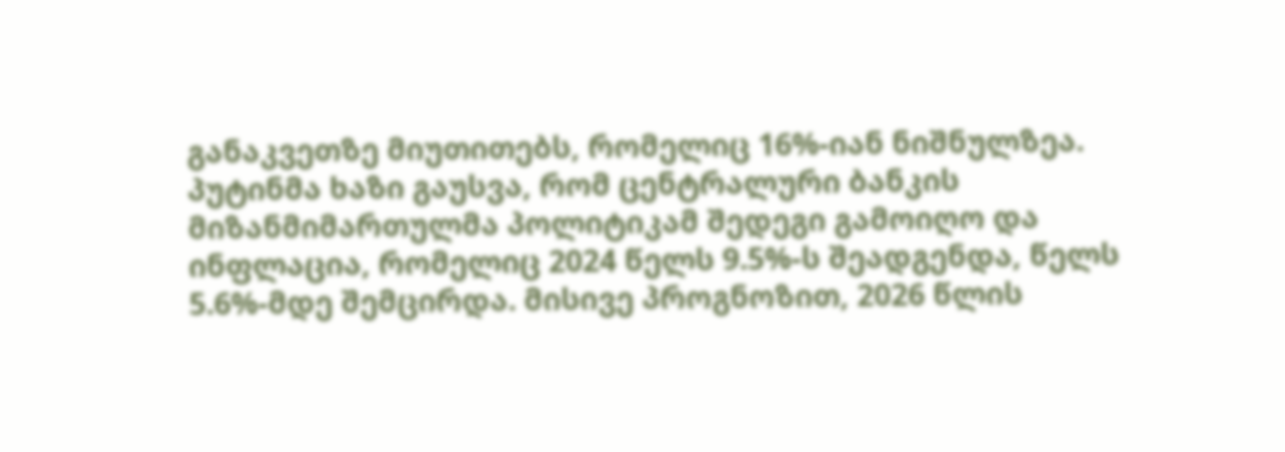განაკვეთზე მიუთითებს, რომელიც 16%-იან ნიშნულზეა.
პუტინმა ხაზი გაუსვა, რომ ცენტრალური ბანკის მიზანმიმართულმა პოლიტიკამ შედეგი გამოიღო და ინფლაცია, რომელიც 2024 წელს 9.5%-ს შეადგენდა, წელს 5.6%-მდე შემცირდა. მისივე პროგნოზით, 2026 წლის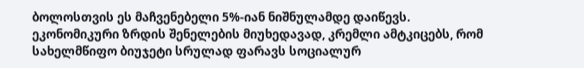ბოლოსთვის ეს მაჩვენებელი 5%-იან ნიშნულამდე დაიწევს.
ეკონომიკური ზრდის შენელების მიუხედავად, კრემლი ამტკიცებს, რომ სახელმწიფო ბიუჯეტი სრულად ფარავს სოციალურ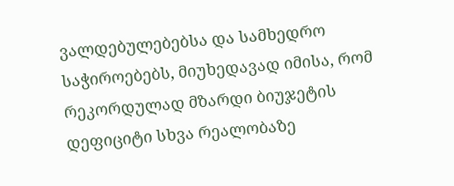ვალდებულებებსა და სამხედრო საჭიროებებს, მიუხედავად იმისა, რომ რეკორდულად მზარდი ბიუჯეტის დეფიციტი სხვა რეალობაზე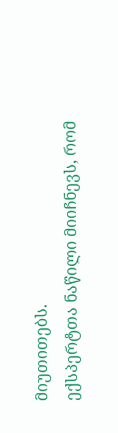მიუთითებს.
ექსპერტთა ნაწილი მიიჩნევს, რომ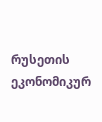რუსეთის ეკონომიკურ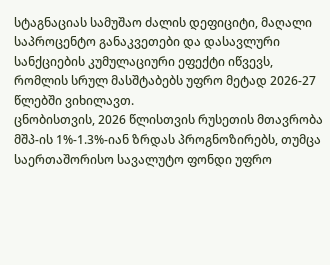სტაგნაციას სამუშაო ძალის დეფიციტი, მაღალი საპროცენტო განაკვეთები და დასავლური სანქციების კუმულაციური ეფექტი იწვევს, რომლის სრულ მასშტაბებს უფრო მეტად 2026-27 წლებში ვიხილავთ.
ცნობისთვის, 2026 წლისთვის რუსეთის მთავრობა მშპ-ის 1%-1.3%-იან ზრდას პროგნოზირებს, თუმცა საერთაშორისო სავალუტო ფონდი უფრო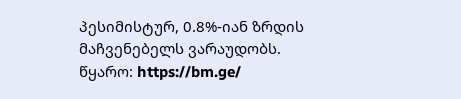პესიმისტურ, 0.8%-იან ზრდის მაჩვენებელს ვარაუდობს.
წყარო: https://bm.ge/